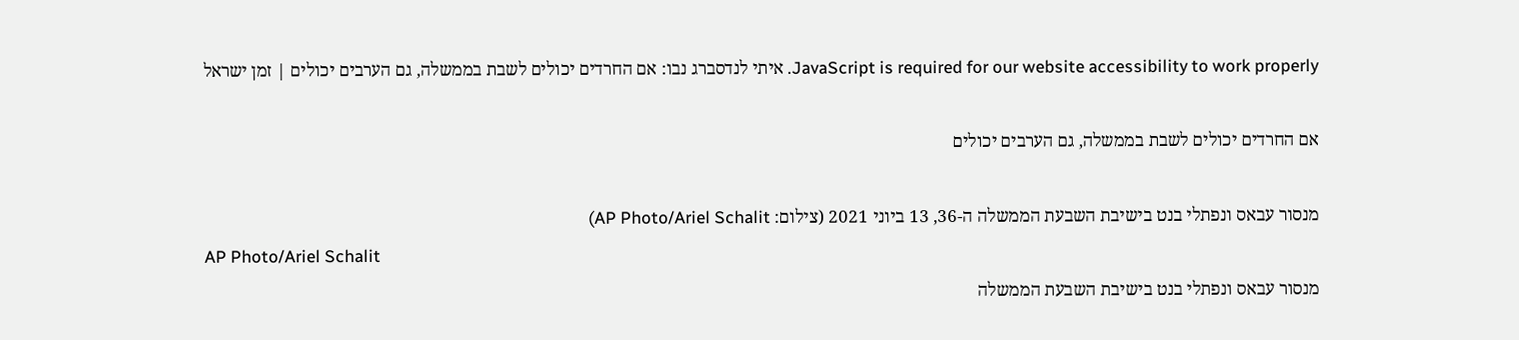JavaScript is required for our website accessibility to work properly. איתי לנדסברג נבו: אם החרדים יכולים לשבת בממשלה, גם הערבים יכולים | זמן ישראל

אם החרדים יכולים לשבת בממשלה, גם הערבים יכולים

מנסור עבאס ונפתלי בנט בישיבת השבעת הממשלה ה-36, 13 ביוני 2021 (צילום: AP Photo/Ariel Schalit)
AP Photo/Ariel Schalit
מנסור עבאס ונפתלי בנט בישיבת השבעת הממשלה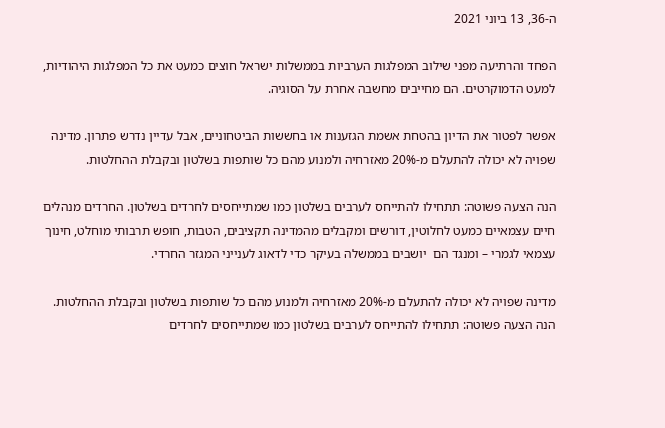ה-36, 13 ביוני 2021

הפחד והרתיעה מפני שילוב המפלגות הערביות בממשלות ישראל חוצים כמעט את כל המפלגות היהודיות, למעט הדמוקרטים. הם מחייבים מחשבה אחרת על הסוגיה.

אפשר לפטור את הדיון בהטחת אשמת הגזענות או בחששות הביטחוניים, אבל עדיין נדרש פתרון. מדינה שפויה לא יכולה להתעלם מ-20% מאזרחיה ולמנוע מהם כל שותפות בשלטון ובקבלת ההחלטות.

הנה הצעה פשוטה: תתחילו להתייחס לערבים בשלטון כמו שמתייחסים לחרדים בשלטון. החרדים מנהלים חיים עצמאיים כמעט לחלוטין, דורשים ומקבלים מהמדינה תקציבים, הטבות, חופש תרבותי מוחלט, חינוך עצמאי לגמרי – ומנגד הם  יושבים בממשלה בעיקר כדי לדאוג לענייני המגזר החרדי.

מדינה שפויה לא יכולה להתעלם מ-20% מאזרחיה ולמנוע מהם כל שותפות בשלטון ובקבלת ההחלטות. הנה הצעה פשוטה: תתחילו להתייחס לערבים בשלטון כמו שמתייחסים לחרדים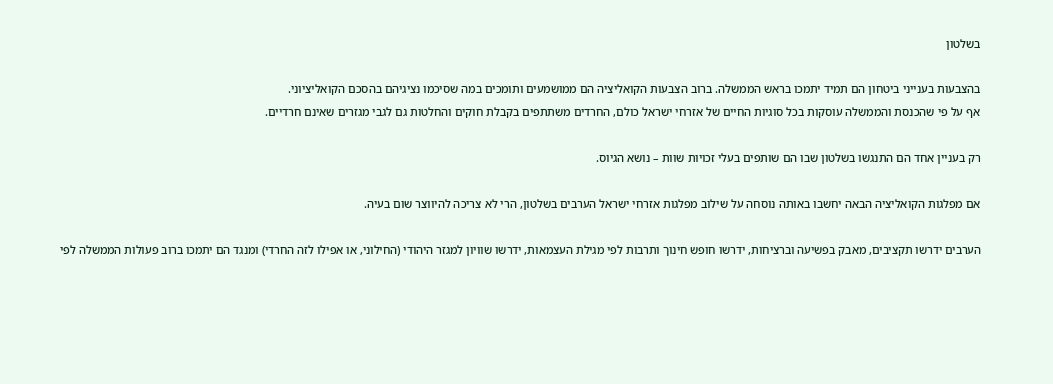בשלטון

בהצבעות בענייני ביטחון הם תמיד יתמכו בראש הממשלה. ברוב הצבעות הקואליציה הם ממושמעים ותומכים במה שסיכמו נציגיהם בהסכם הקואליציוני.
אף על פי שהכנסת והממשלה עוסקות בכל סוגיות החיים של אזרחי ישראל כולם, החרדים משתתפים בקבלת חוקים והחלטות גם לגבי מגזרים שאינם חרדיים.

רק בעניין אחד הם התנגשו בשלטון שבו הם שותפים בעלי זכויות שוות – נושא הגיוס.

אם מפלגות הקואליציה הבאה יחשבו באותה נוסחה על שילוב מפלגות אזרחי ישראל הערבים בשלטון, הרי לא צריכה להיווצר שום בעיה.

הערבים ידרשו תקציבים, מאבק בפשיעה וברציחות, ידרשו חופש חינוך ותרבות לפי מגילת העצמאות, ידרשו שוויון למגזר היהודי (החילוני, או אפילו לזה החרדי) ומנגד הם יתמכו ברוב פעולות הממשלה לפי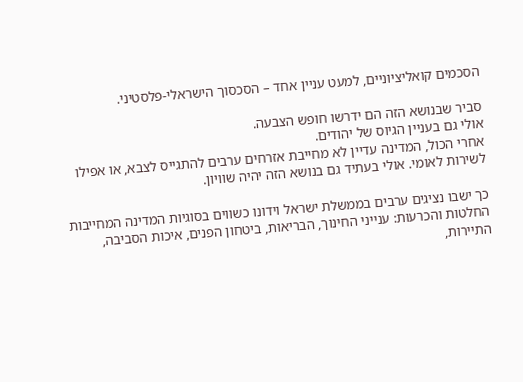הסכמים קואליציוניים, למעט עניין אחד – הסכסוך הישראלי-פלסטיני.

סביר שבנושא הזה הם ידרשו חופש הצבעה.
אולי גם בעניין הגיוס של יהודים.
אחרי הכול, המדינה עדיין לא מחייבת אזרחים ערבים להתגייס לצבא, או אפילו לשירות לאומי. אולי בעתיד גם בנושא הזה יהיה שוויון.

כך ישבו נציגים ערבים בממשלת ישראל וידונו כשווים בסוגיות המדינה המחייבות החלטות והכרעות: ענייני החינוך, הבריאות, ביטחון הפנים, איכות הסביבה, התיירות,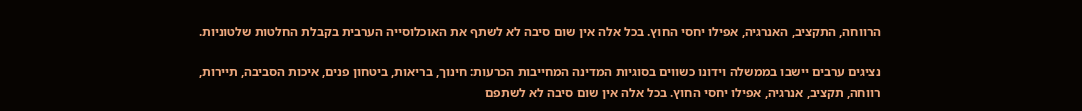הרווחה, התקציב, האנרגיה, אפילו יחסי החוץ. בכל אלה אין שום סיבה לא לשתף את האוכלוסייה הערבית בקבלת החלטות שלטוניות.

נציגים ערבים יישבו בממשלה וידונו כשווים בסוגיות המדינה המחייבות הכרעות: חינוך, בריאות, ביטחון פנים, איכות הסביבה, תיירות, רווחה, תקציב, אנרגיה, אפילו יחסי החוץ. בכל אלה אין שום סיבה לא לשתפם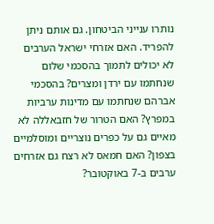נותרו ענייני הביטחון. גם אותם ניתן להפריד. האם אזרחי ישראל הערבים לא יכולים לתמוך בהסכמי שלום שנחתמו עם ירדן ומצרים? בהסכמי אברהם שנחתמו עם מדינות ערביות במפרץ? האם הטרור של חזבאללה לא מאיים גם על כפרים נוצריים ומוסלמיים בצפון? האם חמאס לא רצח גם אזרחים ערבים ב-7 באוקטובר?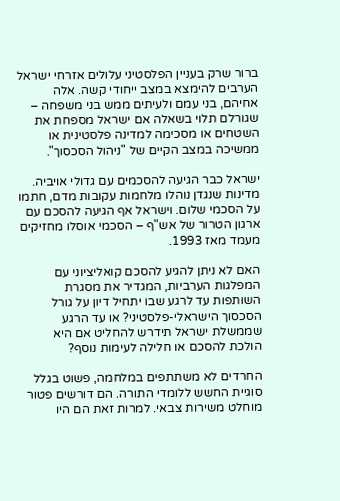ברור שרק בעניין הפלסטיני עלולים אזרחי ישראל הערבים להימצא במצב ייחודי קשה. אלה אחיהם, בני עמם ולעיתים ממש בני משפחה – שגורלם תלוי בשאלה אם ישראל מספחת את השטחים או מסכימה למדינה פלסטינית או ממשיכה במצב הקיים של "ניהול הסכסוך".

ישראל כבר הגיעה להסכמים עם גדולי אויביה. מדינות שנגדן נוהלו מלחמות עקובות מדם, חתמו על הסכמי שלום. וישראל אף הגיעה להסכם עם ארגון הטרור של אש"ף – הסכמי אוסלו מחזיקים מעמד מאז 1993.

האם לא ניתן להגיע להסכם קואליציוני עם המפלגות הערביות, המגדיר את מסגרת השותפות עד לרגע שבו יתחיל דיון על גורל הסכסוך הישראלי-פלסטיני? או עד הרגע שממשלת ישראל תידרש להחליט אם היא הולכת להסכם או חלילה לעימות נוסף?

החרדים לא משתתפים במלחמה, פשוט בגלל סוגיית החשש ללומדי התורה. הם דורשים פטור מוחלט משירות צבאי. למרות זאת הם היו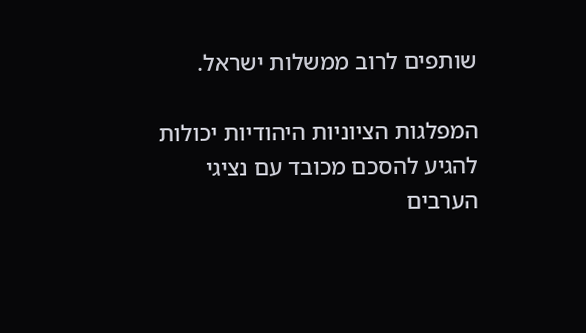שותפים לרוב ממשלות ישראל.

המפלגות הציוניות היהודיות יכולות להגיע להסכם מכובד עם נציגי הערבים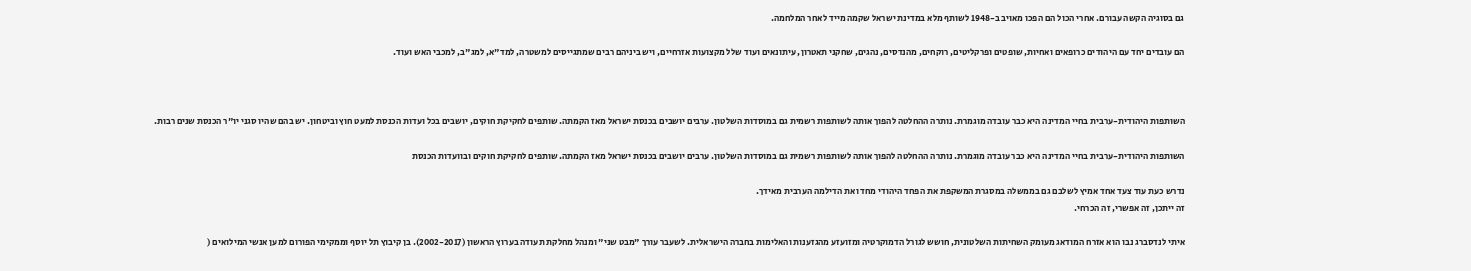גם בסוגיה הקשה עבורם. אחרי הכול הם הפכו מאויב ב-1948 לשותף מלא במדינת ישראל שקמה מייד לאחר המלחמה.

הם עובדים יחד עם היהודים כרופאים ואחיות, שופטים ופרקליטים, רוקחים, מהנדסים, נהגים, שחקני תאטרון, עיתונאים ועוד שלל מקצועות אזרחיים, ויש ביניהם רבים שמתגייסים למשטרה, למד"א, למג"ב, למכבי האש ועוד.



השותפות היהודית-ערבית בחיי המדינה היא כבר עובדה מוגמרת. נותרה ההחלטה להפוך אותה לשותפות רשמית גם במוסדות השלטון. ערבים יושבים בכנסת ישראל מאז הקמתה. שותפים לחקיקת חוקים, יושבים בכל ועדות הכנסת למעט חוץ וביטחון. יש בהם שהיו סגני יו"ר הכנסת שנים רבות.

השותפות היהודית-ערבית בחיי המדינה היא כבר עובדה מוגמרת. נותרה ההחלטה להפוך אותה לשותפות רשמית גם במוסדות השלטון. ערבים יושבים בכנסת ישראל מאז הקמתה. שותפים לחקיקת חוקים ובוועדות הכנסת

נדרש כעת עוד צעד אחד אמיץ לשלבם גם בממשלה במסגרת המשקפת את הפחד היהודי מחד ואת הדילמה הערבית מאידך.
זה ייתכן, זה אפשרי, זה הכרחי.

איתי לנדסברג נבו הוא אזרח המודאג מעומק השחיתות השלטונית, חושש לגורל הדמוקרטיה ומזועזע מהגזענות והאלימות בחברה הישראלית. לשעבר עורך "מבט שני" ומנהל מחלקת תעודה בערוץ הראשון (2002-2017). בן קיבוץ תל יוסף וממקימי הפורום למען אנשי המילואים (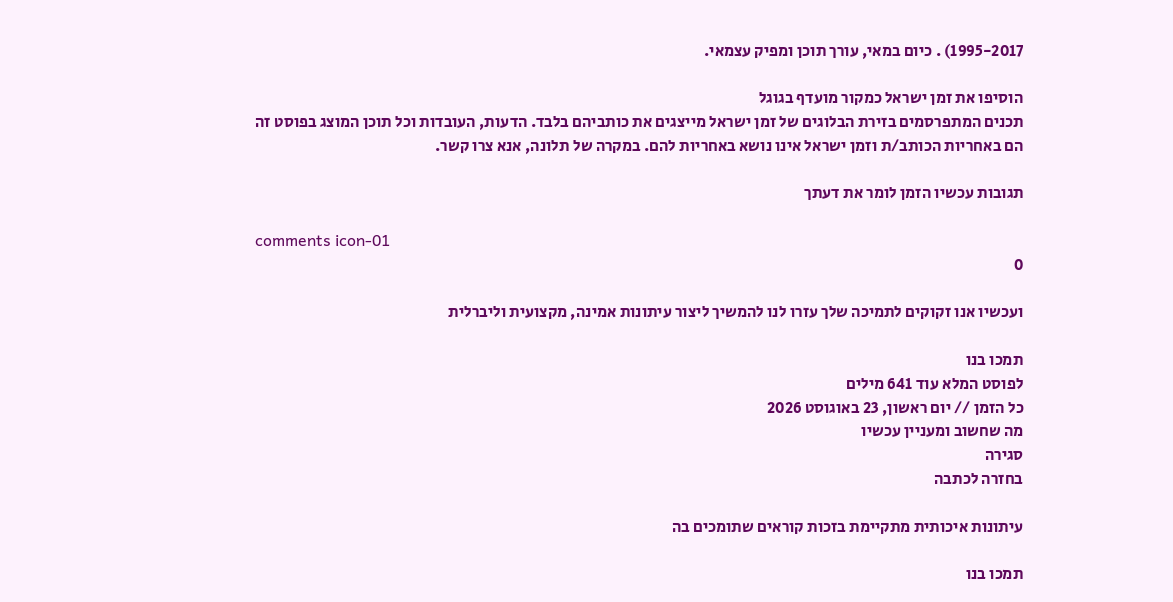1995-2017) . כיום במאי, עורך תוכן ומפיק עצמאי.

הוסיפו את זמן ישראל כמקור מועדף בגוגל
תכנים המתפרסמים בזירת הבלוגים של זמן ישראל מייצגים את כותביהם בלבד. הדעות, העובדות וכל תוכן המוצג בפוסט זה הם באחריות הכותב/ת וזמן ישראל אינו נושא באחריות להם. במקרה של תלונה, אנא צרו קשר.

תגובות עכשיו הזמן לומר את דעתך

comments icon-01
0

ועכשיו אנו זקוקים לתמיכה שלך עזרו לנו להמשיך ליצור עיתונות אמינה, מקצועית וליברלית

תמכו בנו
לפוסט המלא עוד 641 מילים
כל הזמן // יום ראשון, 23 באוגוסט 2026
מה שחשוב ומעניין עכשיו
סגירה
בחזרה לכתבה

עיתונות איכותית מתקיימת בזכות קוראים שתומכים בה

תמכו בנו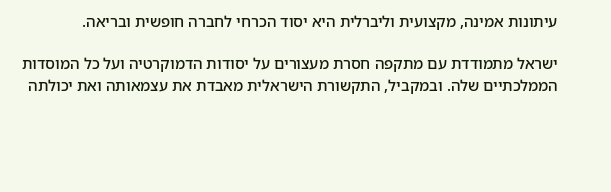עיתונות אמינה, מקצועית וליברלית היא יסוד הכרחי לחברה חופשית ובריאה.

ישראל מתמודדת עם מתקפה חסרת מעצורים על יסודות הדמוקרטיה ועל כל המוסדות הממלכתיים שלה. ובמקביל, התקשורת הישראלית מאבדת את עצמאותה ואת יכולתה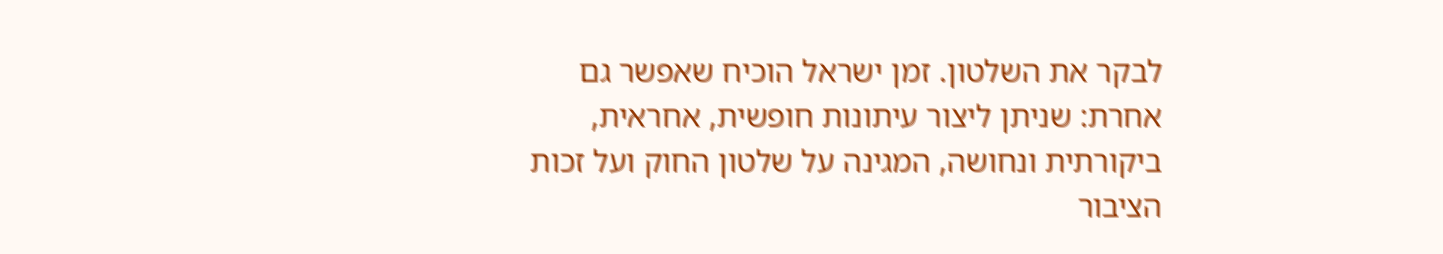לבקר את השלטון. זמן ישראל הוכיח שאפשר גם אחרת: שניתן ליצור עיתונות חופשית, אחראית, ביקורתית ונחושה, המגינה על שלטון החוק ועל זכות הציבור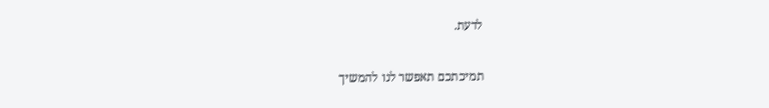לדעת.

תמיכתכם תאפשר לנו להמשיך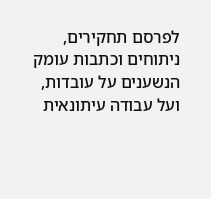לפרסם תחקירים, ניתוחים וכתבות עומק הנשענים על עובדות, ועל עבודה עיתונאית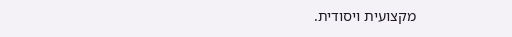מקצועית ויסודית.